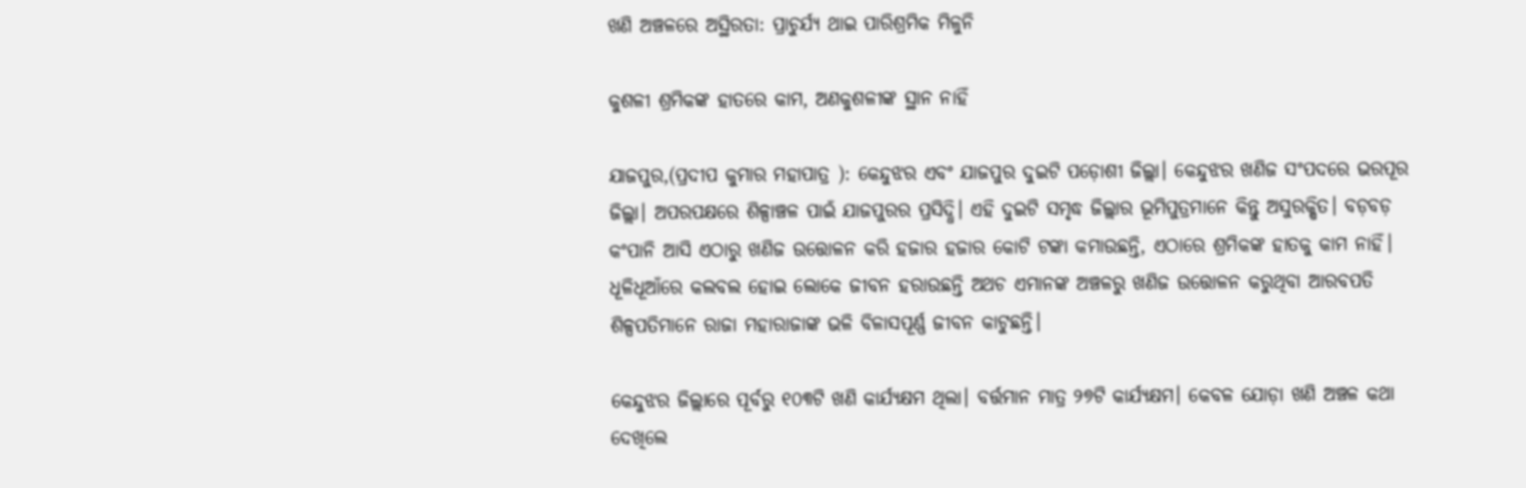ଖଣି ଅଞ୍ଚଳରେ ଅସ୍ଥିରତା: ପ୍ରାଚୁର୍ଯ୍ୟ ଥାଇ ପାରିଶ୍ରମିକ ମିଳୁନି

କୁଶଳୀ ଶ୍ରମିକଙ୍କ ହାତରେ କାମ, ଅଣକୁଶଳୀଙ୍କ ସ୍ଥାନ ନାହିଁ

ଯାଜପୁର,(ପ୍ରଦୀପ କୁମାର ମହାପାତ୍ର ): କେନ୍ଦୁଝର ଏବଂ ଯାଜପୁର ଦୁଇଟି ପଡ଼ୋଶୀ ଜିଲ୍ଲା। କେନ୍ଦୁଝର ଖଣିଜ ସଂପଦରେ ଭରପୂର ଜିଲ୍ଲା। ଅପରପକ୍ଷରେ ଶିଳ୍ପାଞ୍ଚଳ ପାଇଁ ଯାଜପୁରର ପ୍ରସିଦ୍ଧି। ଏହି ଦୁଇଟି ସମୃଦ୍ଧ ଜିଲ୍ଲାର ଭୂମିପୁତ୍ରମାନେ କିନ୍ତୁ ଅସୁରକ୍ଷିତ। ବଡ଼ବଡ଼ କଂପାନି ଆସି ଏଠାରୁ ଖଣିଜ ଉତ୍ତୋଳନ କରି ହଜାର ହଜାର କୋଟି ଟଙ୍କା କମାଉଛନ୍ତି, ଏଠାରେ ଶ୍ରମିକଙ୍କ ହାତକୁ କାମ ନାହିଁ। ଧୂଳିଧୂଆଁରେ କଲବଲ ହୋଇ ଲୋକେ ଜୀବନ ହରାଉଛନ୍ତି ଅଥଚ ଏମାନଙ୍କ ଅଞ୍ଚଳରୁ ଖଣିଜ ଉତ୍ତୋଳନ କରୁଥିବା ଆରବପତି ଶିଳ୍ପପତିମାନେ ରାଜା ମହାରାଜାଙ୍କ ଭଳି ବିଳାସପୂର୍ଣ୍ଣ ଜୀବନ କାଟୁଛନ୍ତି।

କେନ୍ଦୁଝର ଜିଲ୍ଲାରେ ପୂର୍ବରୁ ୧୦୩ଟି ଖଣି କାର୍ଯ୍ୟକ୍ଷମ ଥିଲା। ବର୍ତ୍ତମାନ ମାତ୍ର ୨୭ଟି କାର୍ଯ୍ୟକ୍ଷମ। କେବଳ ଯୋଡ଼ା ଖଣି ଅଞ୍ଚଳ କଥା ଦେଖିଲେ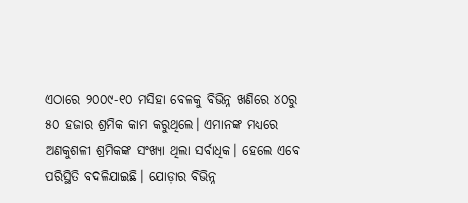ଏଠାରେ ୨୦୦୯-୧୦ ମସିହା ବେଳକୁ ବିଭିନ୍ନ ଖଣିରେ ୪୦ରୁ ୫୦ ହଜାର ଶ୍ରମିକ କାମ କରୁଥିଲେ। ଏମାନଙ୍କ ମଧ୍ୟରେ ଅଣକୁଶଳୀ ଶ୍ରମିକଙ୍କ ସଂଖ୍ୟା ଥିଲା ସର୍ବାଧିକ। ହେଲେ ଏବେ ପରିସ୍ଥିତି ବଦଳିଯାଇଛି। ଯୋଡ଼ାର ବିଭିନ୍ନ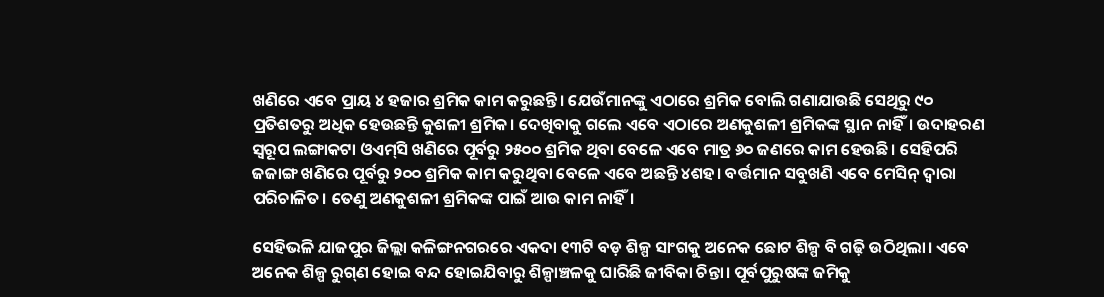ଖଣିରେ ଏବେ ପ୍ରାୟ ୪ ହଜାର ଶ୍ରମିକ କାମ କରୁଛନ୍ତି। ଯେଉଁମାନଙ୍କୁ ଏଠାରେ ଶ୍ରମିକ ବୋଲି ଗଣାଯାଉଛି ସେଥିରୁ ୯୦ ପ୍ରତିଶତରୁ ଅଧିକ ହେଉଛନ୍ତି କୁଶଳୀ ଶ୍ରମିକ। ଦେଖିବାକୁ ଗଲେ ଏବେ ଏଠାରେ ଅଣକୁଶଳୀ ଶ୍ରମିକଙ୍କ ସ୍ଥାନ ନାହିଁ। ଉଦାହରଣ ସ୍ବରୂପ ଲଙ୍ଗାକଟା ଓଏମ୍‌ସି ଖଣିରେ ପୂର୍ବରୁ ୨୫୦୦ ଶ୍ରମିକ ଥିବା ବେଳେ ଏବେ ମାତ୍ର ୬୦ ଜଣରେ କାମ ହେଉଛି। ସେହିପରି ଜଜାଙ୍ଗ ଖଣିରେ ପୂର୍ବରୁ ୨୦୦ ଶ୍ରମିକ କାମ କରୁଥିବା ବେଳେ ଏବେ ଅଛନ୍ତି ୪ଶହ। ବର୍ତ୍ତମ‌ାନ ସବୁଖଣି ଏବେ ମେସିନ୍‌ ଦ୍ବାରା ପରିଚାଳିତ। ତେଣୁ‌ ଅଣକୁଶଳୀ ଶ୍ରମିକଙ୍କ ପାଇଁ ଆଉ କାମ ନାହିଁ।

ସେହିଭଳି ଯାଜପୁର ଜିଲ୍ଲା କଳିଙ୍ଗନଗରରେ ଏକଦା ୧୩ଟି ବଡ଼ ଶିଳ୍ପ ସାଂଗକୁ ଅନେକ ଛୋଟ ଶିଳ୍ପ ବି ଗଢ଼ି ଉଠିଥିଲା। ଏବେ ଅନେକ ଶିଳ୍ପ ରୁଗ୍‌ଣ ‌ହୋଇ ବନ୍ଦ ହୋଇଯିବାରୁ ଶିଳ୍ପାଞ୍ଚଳକୁ ଘାରିଛି ଜୀବିକା ଚିନ୍ତା। ପୂର୍ବପୁରୁଷଙ୍କ ଜମିକୁ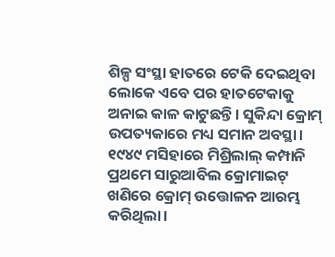ଶିଳ୍ପ ସଂସ୍ଥା ହାତରେ ଟେକି ଦେଇଥିବା ଲୋକେ ଏବେ ପର ହାତଟେକାକୁ ଅନାଇ କାଳ କାଟୁଛନ୍ତି। ସୁକିନ୍ଦା କ୍ରୋମ୍‌ ଉପତ୍ୟକାରେ ମଧ୍ୟ ସମାନ ଅବସ୍ଥା। ୧୯୪୯ ମସିହାରେ ମିଶ୍ରିଲାଲ୍‌ କମ୍ପାନି ପ୍ରଥମେ ସାରୁଆବିଲ କ୍ରୋମାଇଟ୍‌ ଖଣିରେ କ୍ରୋମ୍‌ ଉତ୍ତୋଳନ ଆରମ୍ଭ କରିଥିଲା।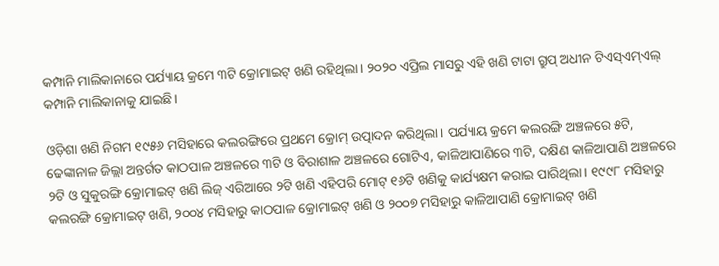କମ୍ପାନି ମାଲିକାନାରେ ପର୍ଯ୍ୟାୟ କ୍ରମେ ୩ଟି କ୍ରୋମାଇଟ୍‌ ଖଣି ରହିଥିଲା। ୨୦୨୦ ଏପ୍ରିଲ ମାସରୁ ଏହି ଖଣି ଟାଟା ଗ୍ରୁପ୍‌ ଅଧୀନ ଟିଏସ୍‌ଏମ୍‌ଏଲ୍‌ କମ୍ପାନି ମାଲିକାନାକୁ ଯାଇଛି।

ଓଡ଼ିଶା ଖଣି ନିଗମ ୧୯୫୬ ମସିହାରେ କଲରଙ୍ଗିରେ ପ୍ରଥମେ କ୍ରୋମ୍‌ ଉତ୍ପାଦନ କରିଥିଲା। ପର୍ଯ୍ୟାୟ କ୍ରମେ କଲରଙ୍ଗି ଅଞ୍ଚଳରେ ୫ଟି, ଢେଙ୍କାନାଳ ଜିଲ୍ଲା ଅନ୍ତର୍ଗତ କାଠପାଳ ଅଞ୍ଚଳରେ ୩ଟି ଓ ବିରାଶାଳ ଅଞ୍ଚଳରେ ଗୋଟିଏ, କାଳିଆପାଣିରେ ୩ଟି, ଦକ୍ଷିଣ କାଳିଆପାଣି ଅଞ୍ଚଳରେ ୨ଟି ଓ ସୁକୁରଙ୍ଗି କ୍ରୋମାଇଟ୍‌ ଖଣି ଲିଜ୍ ଏରିଆରେ ୨ଟି ଖଣି ଏହିପରି ମୋଟ୍‌ ୧୬ଟି ଖଣିକୁ କାର୍ଯ୍ୟକ୍ଷମ କରାଇ ପାରିଥିଲା। ୧୯୯୮ ମସିହାରୁ କଲରଙ୍ଗି କ୍ରୋମାଇଟ୍‌ ଖଣି, ୨୦୦୪ ମସିହାରୁ କାଠପାଳ କ୍ରୋମାଇଟ୍‌ ଖଣି ଓ ୨୦୦୭ ମସିହାରୁ କାଳିଆପାଣି କ୍ରୋମାଇଟ୍‌ ଖଣି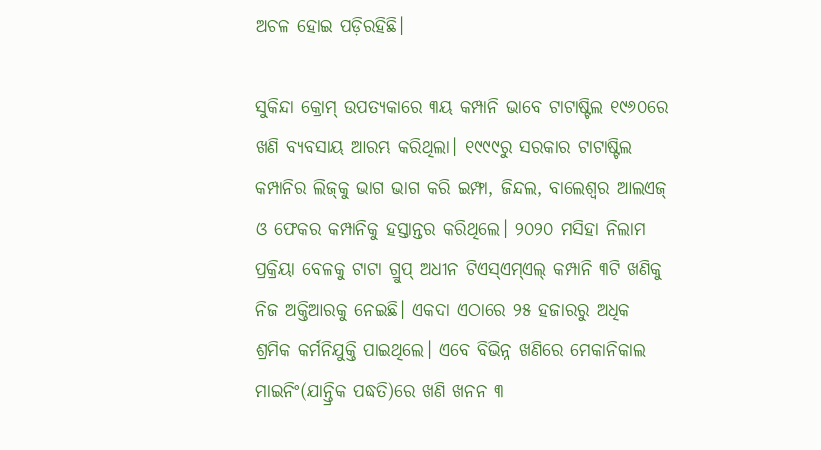ଅଚଳ ହୋଇ ପଡ଼ିରହିଛି।

ସୁକିନ୍ଦା କ୍ରୋମ୍‌ ଉପତ୍ୟକାରେ ୩ୟ କମ୍ପାନି ଭାବେ ଟାଟାଷ୍ଟିଲ ୧୯୬୦ରେ ଖଣି ବ୍ୟବସାୟ ଆରମ୍ଭ କରିଥିଲା। ୧୯୯୯ରୁ ସରକାର ଟାଟାଷ୍ଟିଲ କମ୍ପାନିର ଲିଜ୍‌କୁ ଭାଗ ଭାଗ କରି ଇମ୍ଫା, ଜିନ୍ଦଲ, ବାଲେଶ୍ବର ଆଲଏଜ୍ ଓ ଫେକର କମ୍ପାନିକୁ ହସ୍ତାନ୍ତର କରିଥିଲେ। ୨୦୨୦ ମସିହା ନିଲାମ ପ୍ରକ୍ରିୟା ବେଳକୁ ଟାଟା ଗ୍ରୁପ୍‌ ଅଧୀନ ଟିଏସ୍‌ଏମ୍‌ଏଲ୍‌ କମ୍ପାନି ୩ଟି ଖଣିକୁ ନିଜ ଅକ୍ତିଆରକୁ ନେଇଛି। ଏକଦା ଏଠାରେ ୨୫ ହଜାରରୁ ଅଧିକ ଶ୍ରମିକ କର୍ମନିଯୁକ୍ତି ପାଇଥିଲେ। ଏବେ ବିଭିନ୍ନ ଖଣିରେ ମେକାନିକାଲ ମାଇନିଂ(ଯାନ୍ତ୍ରିକ ପଦ୍ଧତି)ରେ ଖଣି ଖନନ ୩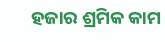ହଜାର ଶ୍ରମିକ କାମ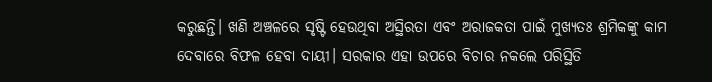କରୁଛନ୍ତି। ଖଣି ଅଞ୍ଚଳରେ ସୃଷ୍ଟି ହେଉଥିବା ଅସ୍ଥିରତା ଏବଂ ଅରାଜକତା ପାଇଁ ମୁଖ୍ୟତଃ ଶ୍ରମିକଙ୍କୁ କାମ ଦେବାରେ ବିଫଳ ହେବା ଦାୟୀ। ସରକାର ଏହା ଉପରେ ବିଚାର ନକଲେ ପରିସ୍ଥିତି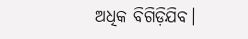ଅଧିକ ବିଗିଡ଼ିଯିବ।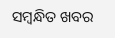ସମ୍ବନ୍ଧିତ ଖବର